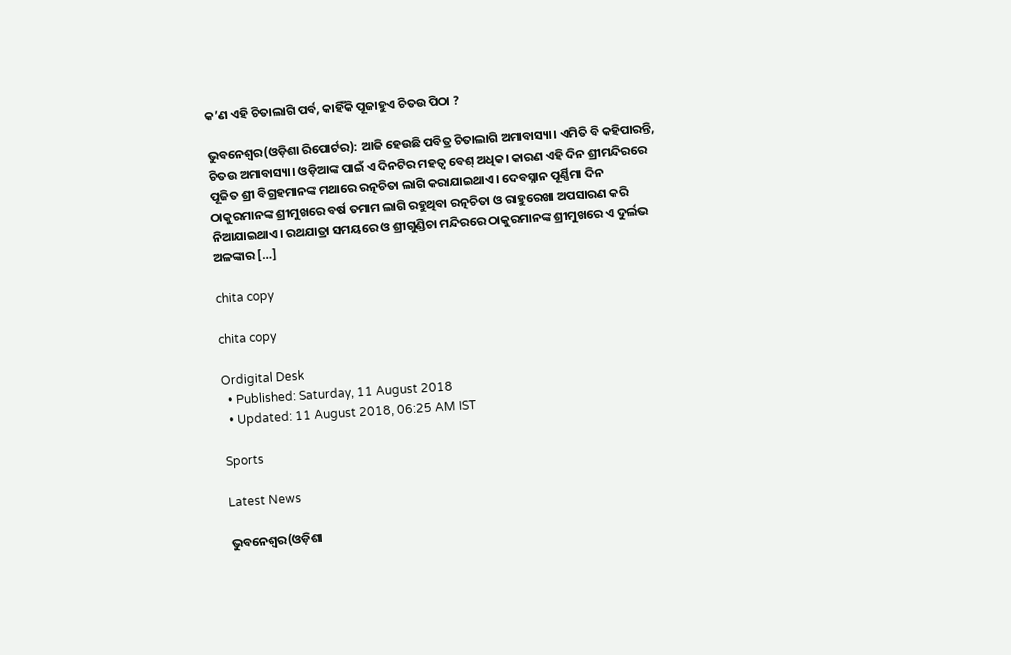କ’ଣ ଏହି ଚିତାଲାଗି ପର୍ବ, କାହିଁକି ପୂଜାହୁଏ ଚିତଉ ପିଠା ?

ଭୁବନେଶ୍ୱର(ଓଡ଼ିଶା ରିପୋର୍ଟର): ଆଜି ହେଉଛି ପବିତ୍ର ଚିତାଲାଗି ଅମାବାସ୍ୟା। ଏମିତି ବି କହିପାରନ୍ତି, ଚିତଉ ଅମାବାସ୍ୟା। ଓଡ଼ିଆଙ୍କ ପାଇଁ ଏ ଦିନଟିର ମହତ୍ୱ ବେଶ୍‌ ଅଧିକ। କାରଣ ଏହି ଦିନ ଶ୍ରୀମନ୍ଦିରରେ ପୂଜିତ ଶ୍ରୀ ବିଗ୍ରହମାନଙ୍କ ମଥାରେ ରତ୍ନଚିତା ଲାଗି କରାଯାଇଥାଏ। ଦେବସ୍ନାନ ପୂର୍ଣ୍ଣିମା ଦିନ ଠାକୁରମାନଙ୍କ ଶ୍ରୀମୁଖରେ ବର୍ଷ ତମାମ ଲାଗି ରହୁଥିବା ରତ୍ନଚିତା ଓ ରାହୁରେଖା ଅପସାରଣ କରି ନିଆଯାଇଥାଏ। ରଥଯାତ୍ରା ସମୟରେ ଓ ଶ୍ରୀଗୁଣ୍ଡିଚା ମନ୍ଦିରରେ ଠାକୁରମାନଙ୍କ ଶ୍ରୀମୁଖରେ ଏ ଦୁର୍ଲଭ ଅଳଙ୍କାର […]

chita copy

chita copy

Ordigital Desk
  • Published: Saturday, 11 August 2018
  • Updated: 11 August 2018, 06:25 AM IST

Sports

Latest News

ଭୁବନେଶ୍ୱର(ଓଡ଼ିଶା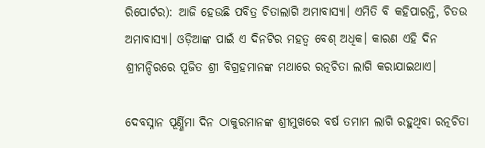ରିପୋର୍ଟର): ଆଜି ହେଉଛି ପବିତ୍ର ଚିତାଲାଗି ଅମାବାସ୍ୟା। ଏମିତି ବି କହିପାରନ୍ତି, ଚିତଉ ଅମାବାସ୍ୟା। ଓଡ଼ିଆଙ୍କ ପାଇଁ ଏ ଦିନଟିର ମହତ୍ୱ ବେଶ୍‌ ଅଧିକ। କାରଣ ଏହି ଦିନ ଶ୍ରୀମନ୍ଦିରରେ ପୂଜିତ ଶ୍ରୀ ବିଗ୍ରହମାନଙ୍କ ମଥାରେ ରତ୍ନଚିତା ଲାଗି କରାଯାଇଥାଏ।

ଦେବସ୍ନାନ ପୂର୍ଣ୍ଣିମା ଦିନ ଠାକୁରମାନଙ୍କ ଶ୍ରୀମୁଖରେ ବର୍ଷ ତମାମ ଲାଗି ରହୁଥିବା ରତ୍ନଚିତା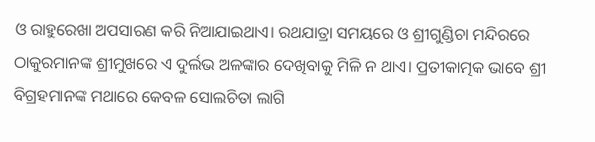ଓ ରାହୁରେଖା ଅପସାରଣ କରି ନିଆଯାଇଥାଏ। ରଥଯାତ୍ରା ସମୟରେ ଓ ଶ୍ରୀଗୁଣ୍ଡିଚା ମନ୍ଦିରରେ ଠାକୁରମାନଙ୍କ ଶ୍ରୀମୁଖରେ ଏ ଦୁର୍ଲଭ ଅଳଙ୍କାର ଦେଖିବାକୁ ମିଳି ନ ଥାଏ। ପ୍ରତୀକାତ୍ମକ ଭାବେ ଶ୍ରୀ ବିଗ୍ରହମାନଙ୍କ ମଥାରେ କେବଳ ସୋଲଚିତା ଲାଗି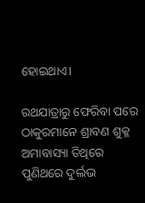ହୋଇଥାଏ।

ରଥଯାତ୍ରାରୁ ଫେରିବା ପରେ ଠାକୁରମାନେ ଶ୍ରାବଣ ଶୁକ୍ଳ ଅମାବାସ୍ୟା ତିଥିରେ ପୁଣିଥରେ ଦୁର୍ଲଭ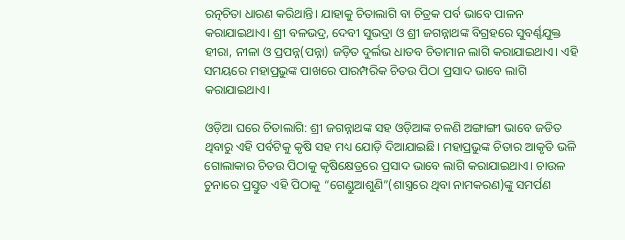ରତ୍ନଚିତା ଧାରଣ କରିଥାନ୍ତି। ଯାହାକୁ ଚିତାଲାଗି ବା ଚିତ୍ରକ ପର୍ବ ଭାବେ ପାଳନ କରାଯାଇଥାଏ। ଶ୍ରୀ ବଳଭଦ୍ର, ଦେବୀ ସୁଭଦ୍ରା ଓ ଶ୍ରୀ ଜଗନ୍ନାଥଙ୍କ ବିଗ୍ରହରେ ସୁବର୍ଣ୍ଣଯୁକ୍ତ  ହୀରା, ନୀଳା ଓ ପ୍ରପନ୍ନ(ପନ୍ନା) ଜଡ଼ିତ ଦୁର୍ଲଭ ଧାତବ ଚିତାମାନ ଲାଗି କରାଯାଇଥାଏ। ଏହି ସମୟରେ ମହାପ୍ରଭୁଙ୍କ ପାଖରେ ପାରମ୍ପରିକ ଚିତଉ ପିଠା ପ୍ରସାଦ ଭାବେ ଲାଗି କରାଯାଇଥାଏ।

ଓଡ଼ିଆ ଘରେ ଚିତାଲାଗି: ଶ୍ରୀ ଜଗନ୍ନାଥଙ୍କ ସହ ଓଡ଼ିଆଙ୍କ ଚଳଣି ଅଙ୍ଗାଙ୍ଗୀ ଭାବେ ଜଡିତ ଥିବାରୁ ଏହି ପର୍ବଟିକୁ କୃଷି ସହ ମଧ୍ୟ ଯୋଡ଼ି ଦିଆଯାଇଛି। ମହାପ୍ରଭୁଙ୍କ ଚିତାର ଆକୃତି ଭଳି ଗୋଲାକାର ଚିତଉ ପିଠାକୁ କୃଷିକ୍ଷେତ୍ରରେ ପ୍ରସାଦ ଭାବେ ଲାଗି କରାଯାଇଥାଏ। ଚାଉଳ ଚୁନାରେ ପ୍ରସ୍ତୁତ ଏହି ପିଠାକୁ “ଗେଣ୍ଡୁଆଶୁଣି”(ଶାସ୍ତ୍ରରେ ଥିବା ନାମକରଣ)ଙ୍କୁ ସମର୍ପଣ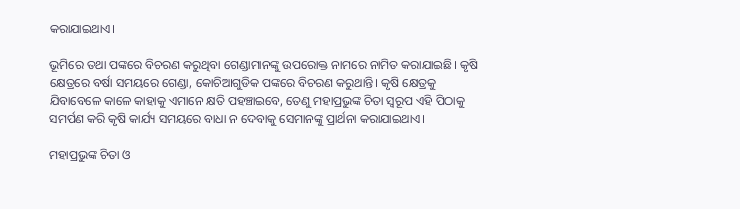କରାଯାଇଥାଏ।

ଭୂମିରେ ତଥା ପଙ୍କରେ ବିଚରଣ କରୁଥିବା ଗେଣ୍ଡାମାନଙ୍କୁ ଉପରୋକ୍ତ ନାମରେ ନାମିତ କରାଯାଇଛି। କୃଷି କ୍ଷେତ୍ରରେ ବର୍ଷା ସମୟରେ ଗେଣ୍ଡା, କୋଚିଆଗୁଡିକ ପଙ୍କରେ ବିଚରଣ କରୁଥାନ୍ତି। କୃଷି କ୍ଷେତ୍ରକୁ ଯିବାବେଳେ କାଳେ କାହାକୁ ଏମାନେ କ୍ଷତି ପହଞ୍ଚାଇବେ, ତେଣୁ ମହାପ୍ରଭୁଙ୍କ ଚିତା ସ୍ୱରୂପ ଏହି ପିଠାକୁ ସମର୍ପଣ କରି କୃଷି କାର୍ଯ୍ୟ ସମୟରେ ବାଧା ନ ଦେବାକୁ ସେମାନଙ୍କୁ ପ୍ରାର୍ଥନା କରାଯାଇଥାଏ।

ମହାପ୍ରଭୁଙ୍କ ଚିତା ଓ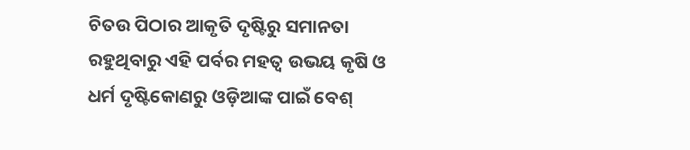ଚିତଉ ପିଠାର ଆକୃତି ଦୃଷ୍ଟିରୁ ସମାନତା ରହୁଥିବାରୁ ଏହି ପର୍ବର ମହତ୍ୱ ଉଭୟ କୃଷି ଓ ଧର୍ମ ଦୃଷ୍ଟିକୋଣରୁ ଓଡ଼ିଆଙ୍କ ପାଇଁ ବେଶ୍‌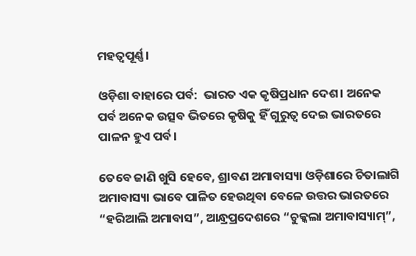ମହତ୍ୱପୂର୍ଣ୍ଣ।

ଓଡ଼ିଶା ବାହାରେ ପର୍ବ:  ଭାରତ ଏକ କୃଷିପ୍ରଧାନ ଦେଶ। ଅନେକ ପର୍ବ ଅନେକ ଉତ୍ସବ ଭିତରେ କୃଷିକୁ ହିଁ ଗୁରୁତ୍ୱ ଦେଇ ଭାରତରେ ପାଳନ ହୁଏ ପର୍ବ।

ତେବେ ଜାଣି ଖୁସି ହେବେ, ଶ୍ରାବଣ ଅମାବାସ୍ୟା ଓଡ଼ିଶାରେ ଚିତାଲାଗି ଅମାବାସ୍ୟା ଭାବେ ପାଳିତ ହେଉଥିବା ବେଳେ ଉତ୍ତର ଭାରତରେ “ହରିଆଲି ଅମାବାସ”, ଆନ୍ଧ୍ରପ୍ରଦେଶରେ “ଚୁକ୍କଲା ଅମାବାସ୍ୟାମ୍‌”,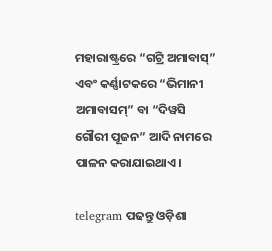ମହାରାଷ୍ଟ୍ରରେ “ଗଟ୍ରି ଅମାବାସ୍‌” ଏବଂ କର୍ଣ୍ଣାଟକରେ “ଭିମାନୀ ଅମାବାସମ୍‌” ବା “ଦିୱସି ଗୌରୀ ପୂଜନ” ଆଦି ନାମରେ ପାଳନ କରାଯାଇଥାଏ।

telegram ପଢନ୍ତୁ ଓଡ଼ିଶା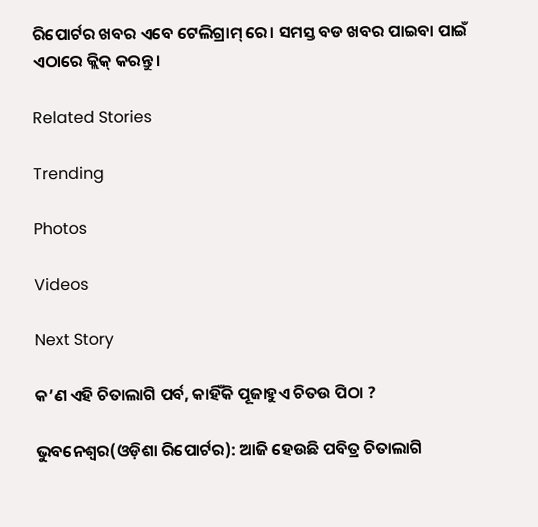ରିପୋର୍ଟର ଖବର ଏବେ ଟେଲିଗ୍ରାମ୍ ରେ। ସମସ୍ତ ବଡ ଖବର ପାଇବା ପାଇଁ ଏଠାରେ କ୍ଲିକ୍ କରନ୍ତୁ।

Related Stories

Trending

Photos

Videos

Next Story

କ’ଣ ଏହି ଚିତାଲାଗି ପର୍ବ, କାହିଁକି ପୂଜାହୁଏ ଚିତଉ ପିଠା ?

ଭୁବନେଶ୍ୱର(ଓଡ଼ିଶା ରିପୋର୍ଟର): ଆଜି ହେଉଛି ପବିତ୍ର ଚିତାଲାଗି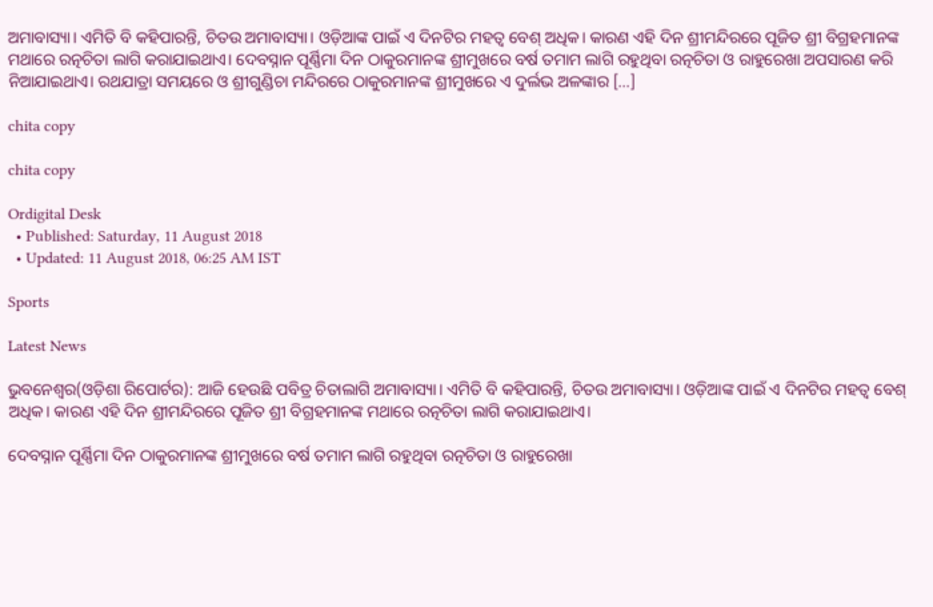ଅମାବାସ୍ୟା। ଏମିତି ବି କହିପାରନ୍ତି, ଚିତଉ ଅମାବାସ୍ୟା। ଓଡ଼ିଆଙ୍କ ପାଇଁ ଏ ଦିନଟିର ମହତ୍ୱ ବେଶ୍‌ ଅଧିକ। କାରଣ ଏହି ଦିନ ଶ୍ରୀମନ୍ଦିରରେ ପୂଜିତ ଶ୍ରୀ ବିଗ୍ରହମାନଙ୍କ ମଥାରେ ରତ୍ନଚିତା ଲାଗି କରାଯାଇଥାଏ। ଦେବସ୍ନାନ ପୂର୍ଣ୍ଣିମା ଦିନ ଠାକୁରମାନଙ୍କ ଶ୍ରୀମୁଖରେ ବର୍ଷ ତମାମ ଲାଗି ରହୁଥିବା ରତ୍ନଚିତା ଓ ରାହୁରେଖା ଅପସାରଣ କରି ନିଆଯାଇଥାଏ। ରଥଯାତ୍ରା ସମୟରେ ଓ ଶ୍ରୀଗୁଣ୍ଡିଚା ମନ୍ଦିରରେ ଠାକୁରମାନଙ୍କ ଶ୍ରୀମୁଖରେ ଏ ଦୁର୍ଲଭ ଅଳଙ୍କାର […]

chita copy

chita copy

Ordigital Desk
  • Published: Saturday, 11 August 2018
  • Updated: 11 August 2018, 06:25 AM IST

Sports

Latest News

ଭୁବନେଶ୍ୱର(ଓଡ଼ିଶା ରିପୋର୍ଟର): ଆଜି ହେଉଛି ପବିତ୍ର ଚିତାଲାଗି ଅମାବାସ୍ୟା। ଏମିତି ବି କହିପାରନ୍ତି, ଚିତଉ ଅମାବାସ୍ୟା। ଓଡ଼ିଆଙ୍କ ପାଇଁ ଏ ଦିନଟିର ମହତ୍ୱ ବେଶ୍‌ ଅଧିକ। କାରଣ ଏହି ଦିନ ଶ୍ରୀମନ୍ଦିରରେ ପୂଜିତ ଶ୍ରୀ ବିଗ୍ରହମାନଙ୍କ ମଥାରେ ରତ୍ନଚିତା ଲାଗି କରାଯାଇଥାଏ।

ଦେବସ୍ନାନ ପୂର୍ଣ୍ଣିମା ଦିନ ଠାକୁରମାନଙ୍କ ଶ୍ରୀମୁଖରେ ବର୍ଷ ତମାମ ଲାଗି ରହୁଥିବା ରତ୍ନଚିତା ଓ ରାହୁରେଖା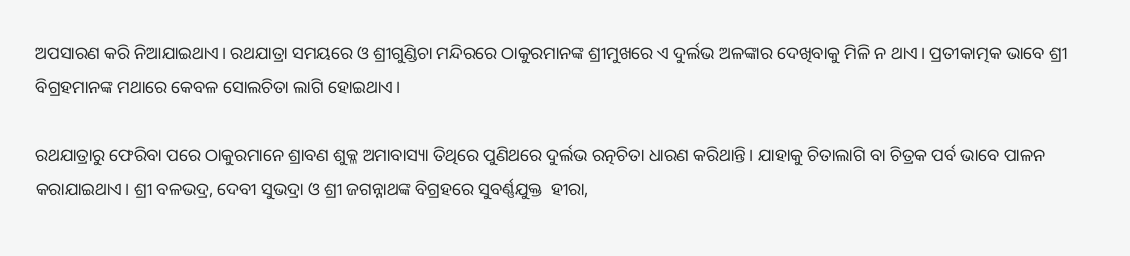ଅପସାରଣ କରି ନିଆଯାଇଥାଏ। ରଥଯାତ୍ରା ସମୟରେ ଓ ଶ୍ରୀଗୁଣ୍ଡିଚା ମନ୍ଦିରରେ ଠାକୁରମାନଙ୍କ ଶ୍ରୀମୁଖରେ ଏ ଦୁର୍ଲଭ ଅଳଙ୍କାର ଦେଖିବାକୁ ମିଳି ନ ଥାଏ। ପ୍ରତୀକାତ୍ମକ ଭାବେ ଶ୍ରୀ ବିଗ୍ରହମାନଙ୍କ ମଥାରେ କେବଳ ସୋଲଚିତା ଲାଗି ହୋଇଥାଏ।

ରଥଯାତ୍ରାରୁ ଫେରିବା ପରେ ଠାକୁରମାନେ ଶ୍ରାବଣ ଶୁକ୍ଳ ଅମାବାସ୍ୟା ତିଥିରେ ପୁଣିଥରେ ଦୁର୍ଲଭ ରତ୍ନଚିତା ଧାରଣ କରିଥାନ୍ତି। ଯାହାକୁ ଚିତାଲାଗି ବା ଚିତ୍ରକ ପର୍ବ ଭାବେ ପାଳନ କରାଯାଇଥାଏ। ଶ୍ରୀ ବଳଭଦ୍ର, ଦେବୀ ସୁଭଦ୍ରା ଓ ଶ୍ରୀ ଜଗନ୍ନାଥଙ୍କ ବିଗ୍ରହରେ ସୁବର୍ଣ୍ଣଯୁକ୍ତ  ହୀରା,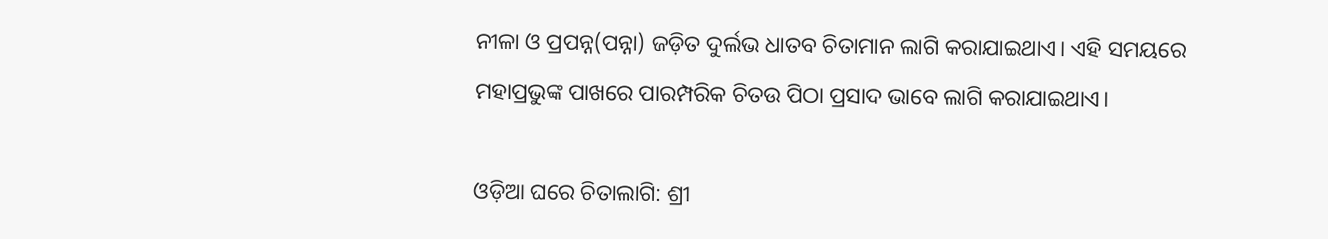ନୀଳା ଓ ପ୍ରପନ୍ନ(ପନ୍ନା) ଜଡ଼ିତ ଦୁର୍ଲଭ ଧାତବ ଚିତାମାନ ଲାଗି କରାଯାଇଥାଏ। ଏହି ସମୟରେ ମହାପ୍ରଭୁଙ୍କ ପାଖରେ ପାରମ୍ପରିକ ଚିତଉ ପିଠା ପ୍ରସାଦ ଭାବେ ଲାଗି କରାଯାଇଥାଏ।

ଓଡ଼ିଆ ଘରେ ଚିତାଲାଗି: ଶ୍ରୀ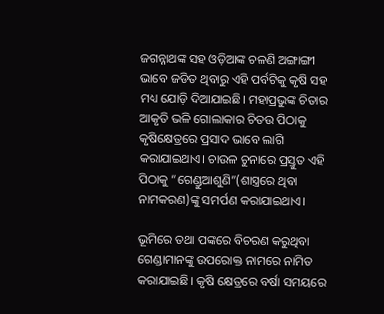ଜଗନ୍ନାଥଙ୍କ ସହ ଓଡ଼ିଆଙ୍କ ଚଳଣି ଅଙ୍ଗାଙ୍ଗୀ ଭାବେ ଜଡିତ ଥିବାରୁ ଏହି ପର୍ବଟିକୁ କୃଷି ସହ ମଧ୍ୟ ଯୋଡ଼ି ଦିଆଯାଇଛି। ମହାପ୍ରଭୁଙ୍କ ଚିତାର ଆକୃତି ଭଳି ଗୋଲାକାର ଚିତଉ ପିଠାକୁ କୃଷିକ୍ଷେତ୍ରରେ ପ୍ରସାଦ ଭାବେ ଲାଗି କରାଯାଇଥାଏ। ଚାଉଳ ଚୁନାରେ ପ୍ରସ୍ତୁତ ଏହି ପିଠାକୁ “ଗେଣ୍ଡୁଆଶୁଣି”(ଶାସ୍ତ୍ରରେ ଥିବା ନାମକରଣ)ଙ୍କୁ ସମର୍ପଣ କରାଯାଇଥାଏ।

ଭୂମିରେ ତଥା ପଙ୍କରେ ବିଚରଣ କରୁଥିବା ଗେଣ୍ଡାମାନଙ୍କୁ ଉପରୋକ୍ତ ନାମରେ ନାମିତ କରାଯାଇଛି। କୃଷି କ୍ଷେତ୍ରରେ ବର୍ଷା ସମୟରେ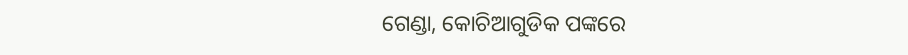ଗେଣ୍ଡା, କୋଚିଆଗୁଡିକ ପଙ୍କରେ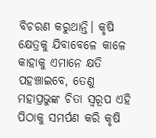ବିଚରଣ କରୁଥାନ୍ତି। କୃଷି କ୍ଷେତ୍ରକୁ ଯିବାବେଳେ କାଳେ କାହାକୁ ଏମାନେ କ୍ଷତି ପହଞ୍ଚାଇବେ, ତେଣୁ ମହାପ୍ରଭୁଙ୍କ ଚିତା ସ୍ୱରୂପ ଏହି ପିଠାକୁ ସମର୍ପଣ କରି କୃଷି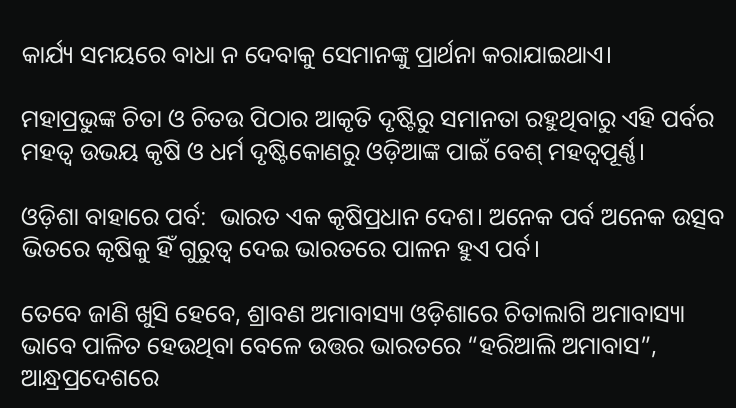କାର୍ଯ୍ୟ ସମୟରେ ବାଧା ନ ଦେବାକୁ ସେମାନଙ୍କୁ ପ୍ରାର୍ଥନା କରାଯାଇଥାଏ।

ମହାପ୍ରଭୁଙ୍କ ଚିତା ଓ ଚିତଉ ପିଠାର ଆକୃତି ଦୃଷ୍ଟିରୁ ସମାନତା ରହୁଥିବାରୁ ଏହି ପର୍ବର ମହତ୍ୱ ଉଭୟ କୃଷି ଓ ଧର୍ମ ଦୃଷ୍ଟିକୋଣରୁ ଓଡ଼ିଆଙ୍କ ପାଇଁ ବେଶ୍‌ ମହତ୍ୱପୂର୍ଣ୍ଣ।

ଓଡ଼ିଶା ବାହାରେ ପର୍ବ:  ଭାରତ ଏକ କୃଷିପ୍ରଧାନ ଦେଶ। ଅନେକ ପର୍ବ ଅନେକ ଉତ୍ସବ ଭିତରେ କୃଷିକୁ ହିଁ ଗୁରୁତ୍ୱ ଦେଇ ଭାରତରେ ପାଳନ ହୁଏ ପର୍ବ।

ତେବେ ଜାଣି ଖୁସି ହେବେ, ଶ୍ରାବଣ ଅମାବାସ୍ୟା ଓଡ଼ିଶାରେ ଚିତାଲାଗି ଅମାବାସ୍ୟା ଭାବେ ପାଳିତ ହେଉଥିବା ବେଳେ ଉତ୍ତର ଭାରତରେ “ହରିଆଲି ଅମାବାସ”, ଆନ୍ଧ୍ରପ୍ରଦେଶରେ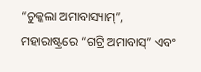“ଚୁକ୍କଲା ଅମାବାସ୍ୟାମ୍‌”, ମହାରାଷ୍ଟ୍ରରେ “ଗଟ୍ରି ଅମାବାସ୍‌” ଏବଂ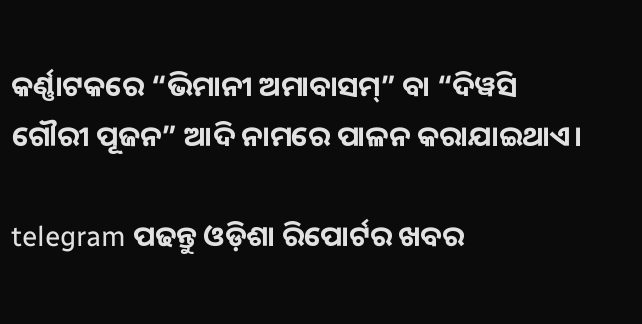କର୍ଣ୍ଣାଟକରେ “ଭିମାନୀ ଅମାବାସମ୍‌” ବା “ଦିୱସି ଗୌରୀ ପୂଜନ” ଆଦି ନାମରେ ପାଳନ କରାଯାଇଥାଏ।

telegram ପଢନ୍ତୁ ଓଡ଼ିଶା ରିପୋର୍ଟର ଖବର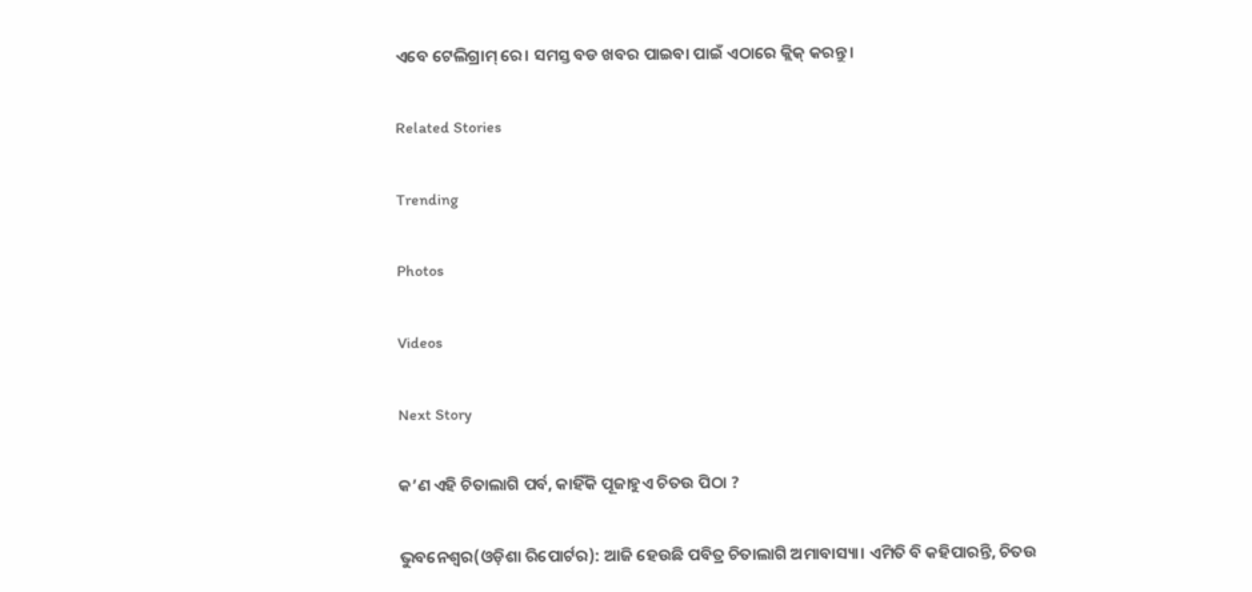ଏବେ ଟେଲିଗ୍ରାମ୍ ରେ। ସମସ୍ତ ବଡ ଖବର ପାଇବା ପାଇଁ ଏଠାରେ କ୍ଲିକ୍ କରନ୍ତୁ।

Related Stories

Trending

Photos

Videos

Next Story

କ’ଣ ଏହି ଚିତାଲାଗି ପର୍ବ, କାହିଁକି ପୂଜାହୁଏ ଚିତଉ ପିଠା ?

ଭୁବନେଶ୍ୱର(ଓଡ଼ିଶା ରିପୋର୍ଟର): ଆଜି ହେଉଛି ପବିତ୍ର ଚିତାଲାଗି ଅମାବାସ୍ୟା। ଏମିତି ବି କହିପାରନ୍ତି, ଚିତଉ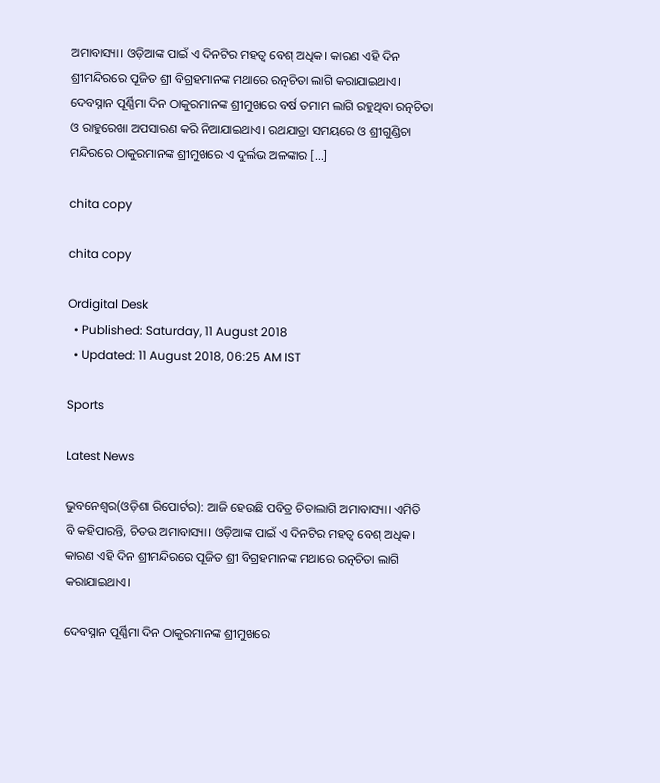ଅମାବାସ୍ୟା। ଓଡ଼ିଆଙ୍କ ପାଇଁ ଏ ଦିନଟିର ମହତ୍ୱ ବେଶ୍‌ ଅଧିକ। କାରଣ ଏହି ଦିନ ଶ୍ରୀମନ୍ଦିରରେ ପୂଜିତ ଶ୍ରୀ ବିଗ୍ରହମାନଙ୍କ ମଥାରେ ରତ୍ନଚିତା ଲାଗି କରାଯାଇଥାଏ। ଦେବସ୍ନାନ ପୂର୍ଣ୍ଣିମା ଦିନ ଠାକୁରମାନଙ୍କ ଶ୍ରୀମୁଖରେ ବର୍ଷ ତମାମ ଲାଗି ରହୁଥିବା ରତ୍ନଚିତା ଓ ରାହୁରେଖା ଅପସାରଣ କରି ନିଆଯାଇଥାଏ। ରଥଯାତ୍ରା ସମୟରେ ଓ ଶ୍ରୀଗୁଣ୍ଡିଚା ମନ୍ଦିରରେ ଠାକୁରମାନଙ୍କ ଶ୍ରୀମୁଖରେ ଏ ଦୁର୍ଲଭ ଅଳଙ୍କାର […]

chita copy

chita copy

Ordigital Desk
  • Published: Saturday, 11 August 2018
  • Updated: 11 August 2018, 06:25 AM IST

Sports

Latest News

ଭୁବନେଶ୍ୱର(ଓଡ଼ିଶା ରିପୋର୍ଟର): ଆଜି ହେଉଛି ପବିତ୍ର ଚିତାଲାଗି ଅମାବାସ୍ୟା। ଏମିତି ବି କହିପାରନ୍ତି, ଚିତଉ ଅମାବାସ୍ୟା। ଓଡ଼ିଆଙ୍କ ପାଇଁ ଏ ଦିନଟିର ମହତ୍ୱ ବେଶ୍‌ ଅଧିକ। କାରଣ ଏହି ଦିନ ଶ୍ରୀମନ୍ଦିରରେ ପୂଜିତ ଶ୍ରୀ ବିଗ୍ରହମାନଙ୍କ ମଥାରେ ରତ୍ନଚିତା ଲାଗି କରାଯାଇଥାଏ।

ଦେବସ୍ନାନ ପୂର୍ଣ୍ଣିମା ଦିନ ଠାକୁରମାନଙ୍କ ଶ୍ରୀମୁଖରେ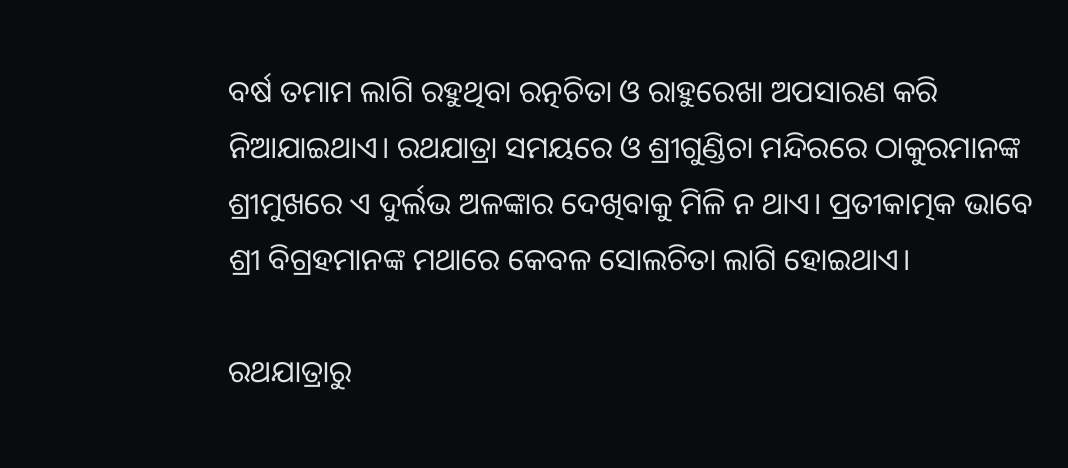ବର୍ଷ ତମାମ ଲାଗି ରହୁଥିବା ରତ୍ନଚିତା ଓ ରାହୁରେଖା ଅପସାରଣ କରି ନିଆଯାଇଥାଏ। ରଥଯାତ୍ରା ସମୟରେ ଓ ଶ୍ରୀଗୁଣ୍ଡିଚା ମନ୍ଦିରରେ ଠାକୁରମାନଙ୍କ ଶ୍ରୀମୁଖରେ ଏ ଦୁର୍ଲଭ ଅଳଙ୍କାର ଦେଖିବାକୁ ମିଳି ନ ଥାଏ। ପ୍ରତୀକାତ୍ମକ ଭାବେ ଶ୍ରୀ ବିଗ୍ରହମାନଙ୍କ ମଥାରେ କେବଳ ସୋଲଚିତା ଲାଗି ହୋଇଥାଏ।

ରଥଯାତ୍ରାରୁ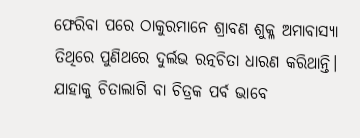ଫେରିବା ପରେ ଠାକୁରମାନେ ଶ୍ରାବଣ ଶୁକ୍ଳ ଅମାବାସ୍ୟା ତିଥିରେ ପୁଣିଥରେ ଦୁର୍ଲଭ ରତ୍ନଚିତା ଧାରଣ କରିଥାନ୍ତି। ଯାହାକୁ ଚିତାଲାଗି ବା ଚିତ୍ରକ ପର୍ବ ଭାବେ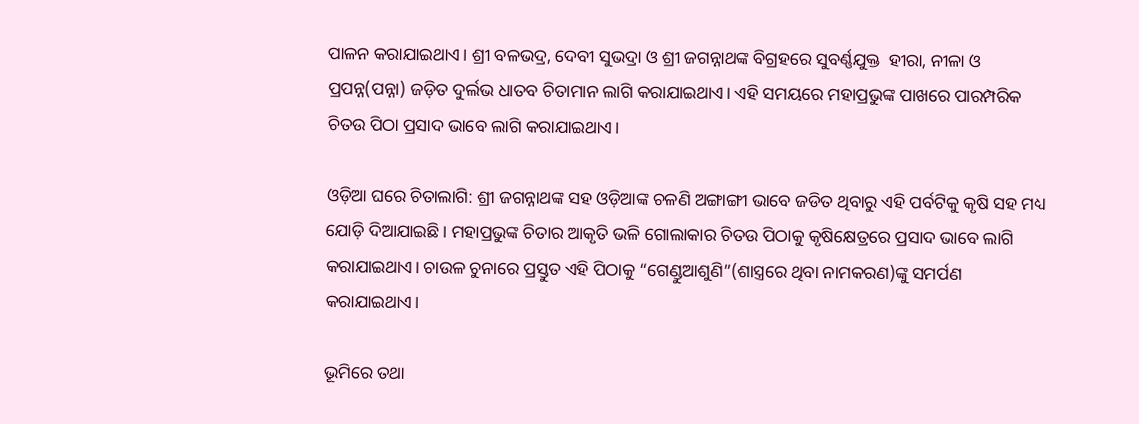ପାଳନ କରାଯାଇଥାଏ। ଶ୍ରୀ ବଳଭଦ୍ର, ଦେବୀ ସୁଭଦ୍ରା ଓ ଶ୍ରୀ ଜଗନ୍ନାଥଙ୍କ ବିଗ୍ରହରେ ସୁବର୍ଣ୍ଣଯୁକ୍ତ  ହୀରା, ନୀଳା ଓ ପ୍ରପନ୍ନ(ପନ୍ନା) ଜଡ଼ିତ ଦୁର୍ଲଭ ଧାତବ ଚିତାମାନ ଲାଗି କରାଯାଇଥାଏ। ଏହି ସମୟରେ ମହାପ୍ରଭୁଙ୍କ ପାଖରେ ପାରମ୍ପରିକ ଚିତଉ ପିଠା ପ୍ରସାଦ ଭାବେ ଲାଗି କରାଯାଇଥାଏ।

ଓଡ଼ିଆ ଘରେ ଚିତାଲାଗି: ଶ୍ରୀ ଜଗନ୍ନାଥଙ୍କ ସହ ଓଡ଼ିଆଙ୍କ ଚଳଣି ଅଙ୍ଗାଙ୍ଗୀ ଭାବେ ଜଡିତ ଥିବାରୁ ଏହି ପର୍ବଟିକୁ କୃଷି ସହ ମଧ୍ୟ ଯୋଡ଼ି ଦିଆଯାଇଛି। ମହାପ୍ରଭୁଙ୍କ ଚିତାର ଆକୃତି ଭଳି ଗୋଲାକାର ଚିତଉ ପିଠାକୁ କୃଷିକ୍ଷେତ୍ରରେ ପ୍ରସାଦ ଭାବେ ଲାଗି କରାଯାଇଥାଏ। ଚାଉଳ ଚୁନାରେ ପ୍ରସ୍ତୁତ ଏହି ପିଠାକୁ “ଗେଣ୍ଡୁଆଶୁଣି”(ଶାସ୍ତ୍ରରେ ଥିବା ନାମକରଣ)ଙ୍କୁ ସମର୍ପଣ କରାଯାଇଥାଏ।

ଭୂମିରେ ତଥା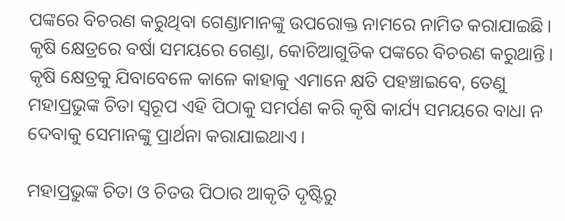ପଙ୍କରେ ବିଚରଣ କରୁଥିବା ଗେଣ୍ଡାମାନଙ୍କୁ ଉପରୋକ୍ତ ନାମରେ ନାମିତ କରାଯାଇଛି। କୃଷି କ୍ଷେତ୍ରରେ ବର୍ଷା ସମୟରେ ଗେଣ୍ଡା, କୋଚିଆଗୁଡିକ ପଙ୍କରେ ବିଚରଣ କରୁଥାନ୍ତି। କୃଷି କ୍ଷେତ୍ରକୁ ଯିବାବେଳେ କାଳେ କାହାକୁ ଏମାନେ କ୍ଷତି ପହଞ୍ଚାଇବେ, ତେଣୁ ମହାପ୍ରଭୁଙ୍କ ଚିତା ସ୍ୱରୂପ ଏହି ପିଠାକୁ ସମର୍ପଣ କରି କୃଷି କାର୍ଯ୍ୟ ସମୟରେ ବାଧା ନ ଦେବାକୁ ସେମାନଙ୍କୁ ପ୍ରାର୍ଥନା କରାଯାଇଥାଏ।

ମହାପ୍ରଭୁଙ୍କ ଚିତା ଓ ଚିତଉ ପିଠାର ଆକୃତି ଦୃଷ୍ଟିରୁ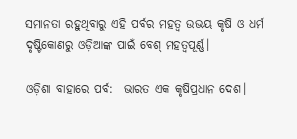ସମାନତା ରହୁଥିବାରୁ ଏହି ପର୍ବର ମହତ୍ୱ ଉଭୟ କୃଷି ଓ ଧର୍ମ ଦୃଷ୍ଟିକୋଣରୁ ଓଡ଼ିଆଙ୍କ ପାଇଁ ବେଶ୍‌ ମହତ୍ୱପୂର୍ଣ୍ଣ।

ଓଡ଼ିଶା ବାହାରେ ପର୍ବ:  ଭାରତ ଏକ କୃଷିପ୍ରଧାନ ଦେଶ।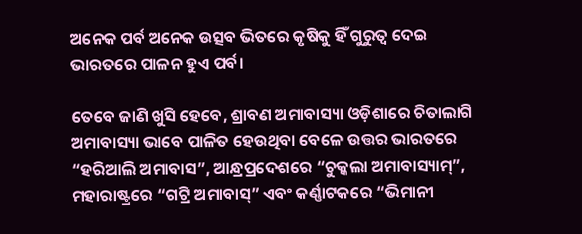ଅନେକ ପର୍ବ ଅନେକ ଉତ୍ସବ ଭିତରେ କୃଷିକୁ ହିଁ ଗୁରୁତ୍ୱ ଦେଇ ଭାରତରେ ପାଳନ ହୁଏ ପର୍ବ।

ତେବେ ଜାଣି ଖୁସି ହେବେ, ଶ୍ରାବଣ ଅମାବାସ୍ୟା ଓଡ଼ିଶାରେ ଚିତାଲାଗି ଅମାବାସ୍ୟା ଭାବେ ପାଳିତ ହେଉଥିବା ବେଳେ ଉତ୍ତର ଭାରତରେ “ହରିଆଲି ଅମାବାସ”, ଆନ୍ଧ୍ରପ୍ରଦେଶରେ “ଚୁକ୍କଲା ଅମାବାସ୍ୟାମ୍‌”, ମହାରାଷ୍ଟ୍ରରେ “ଗଟ୍ରି ଅମାବାସ୍‌” ଏବଂ କର୍ଣ୍ଣାଟକରେ “ଭିମାନୀ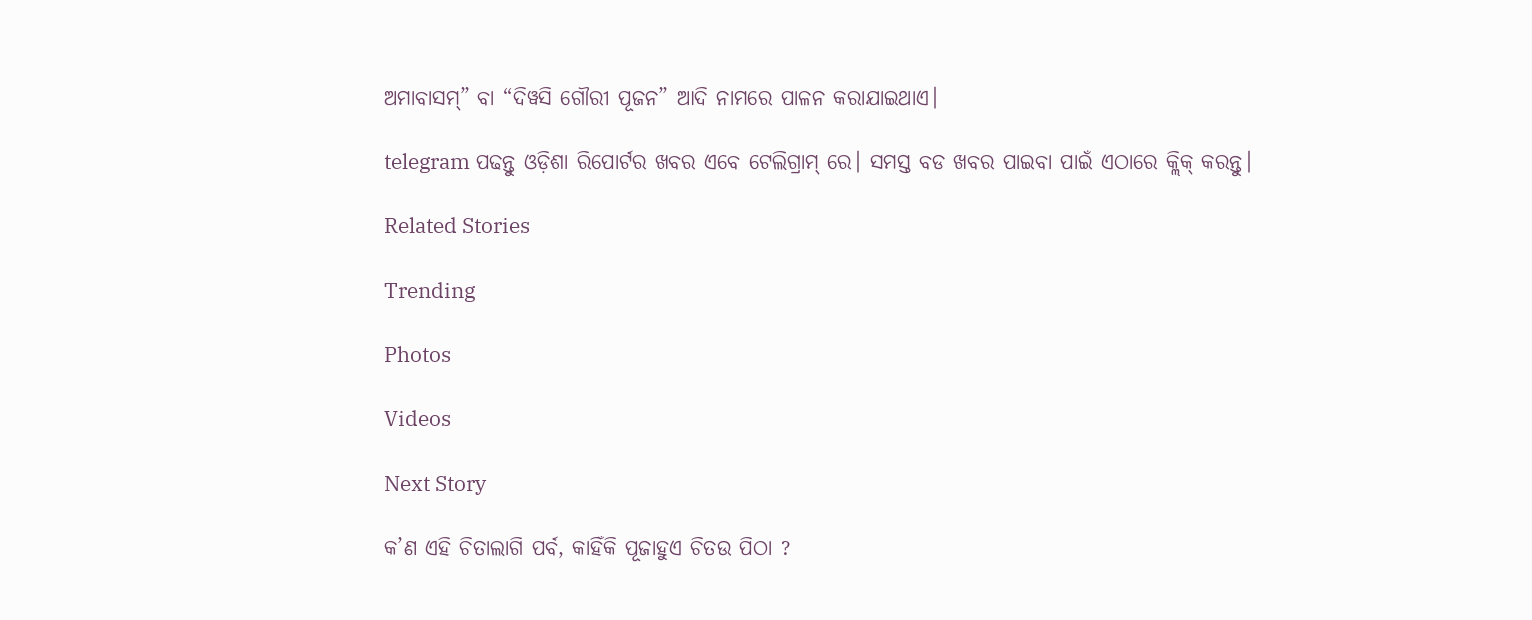ଅମାବାସମ୍‌” ବା “ଦିୱସି ଗୌରୀ ପୂଜନ” ଆଦି ନାମରେ ପାଳନ କରାଯାଇଥାଏ।

telegram ପଢନ୍ତୁ ଓଡ଼ିଶା ରିପୋର୍ଟର ଖବର ଏବେ ଟେଲିଗ୍ରାମ୍ ରେ। ସମସ୍ତ ବଡ ଖବର ପାଇବା ପାଇଁ ଏଠାରେ କ୍ଲିକ୍ କରନ୍ତୁ।

Related Stories

Trending

Photos

Videos

Next Story

କ’ଣ ଏହି ଚିତାଲାଗି ପର୍ବ, କାହିଁକି ପୂଜାହୁଏ ଚିତଉ ପିଠା ?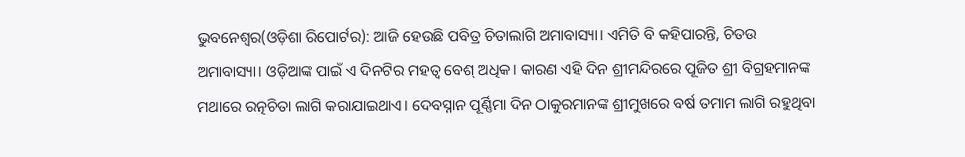ଭୁବନେଶ୍ୱର(ଓଡ଼ିଶା ରିପୋର୍ଟର): ଆଜି ହେଉଛି ପବିତ୍ର ଚିତାଲାଗି ଅମାବାସ୍ୟା। ଏମିତି ବି କହିପାରନ୍ତି, ଚିତଉ ଅମାବାସ୍ୟା। ଓଡ଼ିଆଙ୍କ ପାଇଁ ଏ ଦିନଟିର ମହତ୍ୱ ବେଶ୍‌ ଅଧିକ। କାରଣ ଏହି ଦିନ ଶ୍ରୀମନ୍ଦିରରେ ପୂଜିତ ଶ୍ରୀ ବିଗ୍ରହମାନଙ୍କ ମଥାରେ ରତ୍ନଚିତା ଲାଗି କରାଯାଇଥାଏ। ଦେବସ୍ନାନ ପୂର୍ଣ୍ଣିମା ଦିନ ଠାକୁରମାନଙ୍କ ଶ୍ରୀମୁଖରେ ବର୍ଷ ତମାମ ଲାଗି ରହୁଥିବା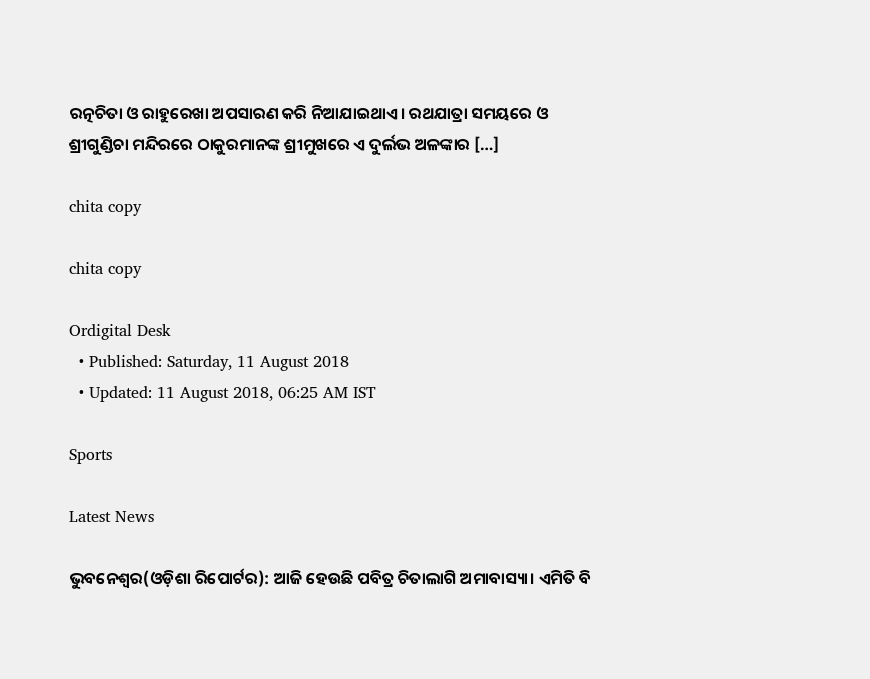ରତ୍ନଚିତା ଓ ରାହୁରେଖା ଅପସାରଣ କରି ନିଆଯାଇଥାଏ। ରଥଯାତ୍ରା ସମୟରେ ଓ ଶ୍ରୀଗୁଣ୍ଡିଚା ମନ୍ଦିରରେ ଠାକୁରମାନଙ୍କ ଶ୍ରୀମୁଖରେ ଏ ଦୁର୍ଲଭ ଅଳଙ୍କାର […]

chita copy

chita copy

Ordigital Desk
  • Published: Saturday, 11 August 2018
  • Updated: 11 August 2018, 06:25 AM IST

Sports

Latest News

ଭୁବନେଶ୍ୱର(ଓଡ଼ିଶା ରିପୋର୍ଟର): ଆଜି ହେଉଛି ପବିତ୍ର ଚିତାଲାଗି ଅମାବାସ୍ୟା। ଏମିତି ବି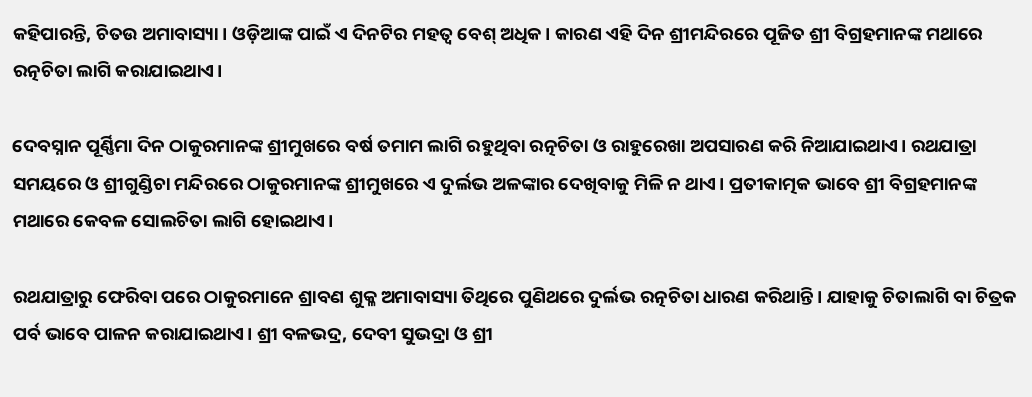କହିପାରନ୍ତି, ଚିତଉ ଅମାବାସ୍ୟା। ଓଡ଼ିଆଙ୍କ ପାଇଁ ଏ ଦିନଟିର ମହତ୍ୱ ବେଶ୍‌ ଅଧିକ। କାରଣ ଏହି ଦିନ ଶ୍ରୀମନ୍ଦିରରେ ପୂଜିତ ଶ୍ରୀ ବିଗ୍ରହମାନଙ୍କ ମଥାରେ ରତ୍ନଚିତା ଲାଗି କରାଯାଇଥାଏ।

ଦେବସ୍ନାନ ପୂର୍ଣ୍ଣିମା ଦିନ ଠାକୁରମାନଙ୍କ ଶ୍ରୀମୁଖରେ ବର୍ଷ ତମାମ ଲାଗି ରହୁଥିବା ରତ୍ନଚିତା ଓ ରାହୁରେଖା ଅପସାରଣ କରି ନିଆଯାଇଥାଏ। ରଥଯାତ୍ରା ସମୟରେ ଓ ଶ୍ରୀଗୁଣ୍ଡିଚା ମନ୍ଦିରରେ ଠାକୁରମାନଙ୍କ ଶ୍ରୀମୁଖରେ ଏ ଦୁର୍ଲଭ ଅଳଙ୍କାର ଦେଖିବାକୁ ମିଳି ନ ଥାଏ। ପ୍ରତୀକାତ୍ମକ ଭାବେ ଶ୍ରୀ ବିଗ୍ରହମାନଙ୍କ ମଥାରେ କେବଳ ସୋଲଚିତା ଲାଗି ହୋଇଥାଏ।

ରଥଯାତ୍ରାରୁ ଫେରିବା ପରେ ଠାକୁରମାନେ ଶ୍ରାବଣ ଶୁକ୍ଳ ଅମାବାସ୍ୟା ତିଥିରେ ପୁଣିଥରେ ଦୁର୍ଲଭ ରତ୍ନଚିତା ଧାରଣ କରିଥାନ୍ତି। ଯାହାକୁ ଚିତାଲାଗି ବା ଚିତ୍ରକ ପର୍ବ ଭାବେ ପାଳନ କରାଯାଇଥାଏ। ଶ୍ରୀ ବଳଭଦ୍ର, ଦେବୀ ସୁଭଦ୍ରା ଓ ଶ୍ରୀ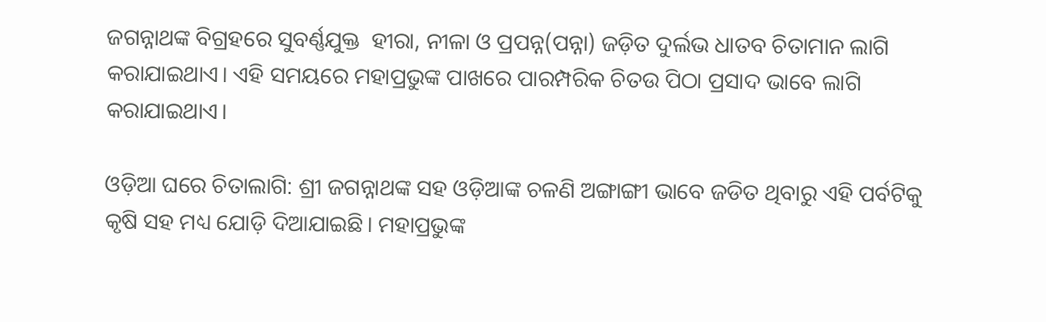ଜଗନ୍ନାଥଙ୍କ ବିଗ୍ରହରେ ସୁବର୍ଣ୍ଣଯୁକ୍ତ  ହୀରା, ନୀଳା ଓ ପ୍ରପନ୍ନ(ପନ୍ନା) ଜଡ଼ିତ ଦୁର୍ଲଭ ଧାତବ ଚିତାମାନ ଲାଗି କରାଯାଇଥାଏ। ଏହି ସମୟରେ ମହାପ୍ରଭୁଙ୍କ ପାଖରେ ପାରମ୍ପରିକ ଚିତଉ ପିଠା ପ୍ରସାଦ ଭାବେ ଲାଗି କରାଯାଇଥାଏ।

ଓଡ଼ିଆ ଘରେ ଚିତାଲାଗି: ଶ୍ରୀ ଜଗନ୍ନାଥଙ୍କ ସହ ଓଡ଼ିଆଙ୍କ ଚଳଣି ଅଙ୍ଗାଙ୍ଗୀ ଭାବେ ଜଡିତ ଥିବାରୁ ଏହି ପର୍ବଟିକୁ କୃଷି ସହ ମଧ୍ୟ ଯୋଡ଼ି ଦିଆଯାଇଛି। ମହାପ୍ରଭୁଙ୍କ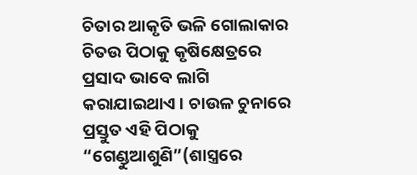ଚିତାର ଆକୃତି ଭଳି ଗୋଲାକାର ଚିତଉ ପିଠାକୁ କୃଷିକ୍ଷେତ୍ରରେ ପ୍ରସାଦ ଭାବେ ଲାଗି କରାଯାଇଥାଏ। ଚାଉଳ ଚୁନାରେ ପ୍ରସ୍ତୁତ ଏହି ପିଠାକୁ “ଗେଣ୍ଡୁଆଶୁଣି”(ଶାସ୍ତ୍ରରେ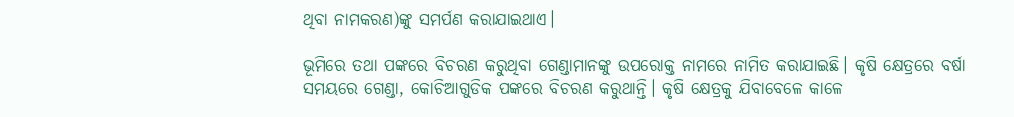ଥିବା ନାମକରଣ)ଙ୍କୁ ସମର୍ପଣ କରାଯାଇଥାଏ।

ଭୂମିରେ ତଥା ପଙ୍କରେ ବିଚରଣ କରୁଥିବା ଗେଣ୍ଡାମାନଙ୍କୁ ଉପରୋକ୍ତ ନାମରେ ନାମିତ କରାଯାଇଛି। କୃଷି କ୍ଷେତ୍ରରେ ବର୍ଷା ସମୟରେ ଗେଣ୍ଡା, କୋଚିଆଗୁଡିକ ପଙ୍କରେ ବିଚରଣ କରୁଥାନ୍ତି। କୃଷି କ୍ଷେତ୍ରକୁ ଯିବାବେଳେ କାଳେ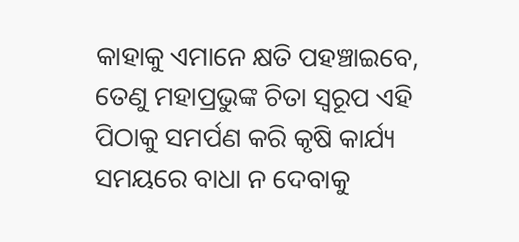କାହାକୁ ଏମାନେ କ୍ଷତି ପହଞ୍ଚାଇବେ, ତେଣୁ ମହାପ୍ରଭୁଙ୍କ ଚିତା ସ୍ୱରୂପ ଏହି ପିଠାକୁ ସମର୍ପଣ କରି କୃଷି କାର୍ଯ୍ୟ ସମୟରେ ବାଧା ନ ଦେବାକୁ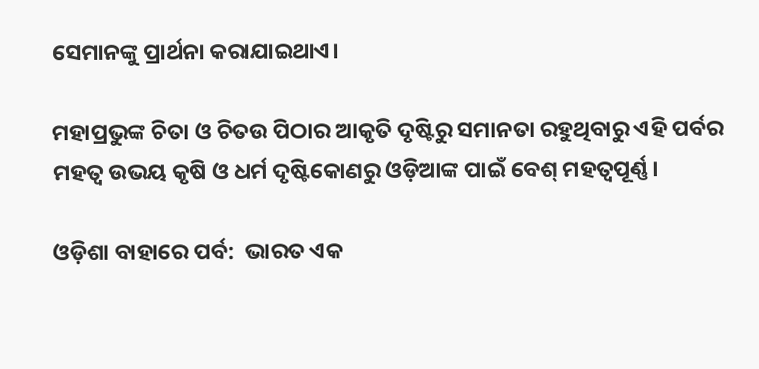ସେମାନଙ୍କୁ ପ୍ରାର୍ଥନା କରାଯାଇଥାଏ।

ମହାପ୍ରଭୁଙ୍କ ଚିତା ଓ ଚିତଉ ପିଠାର ଆକୃତି ଦୃଷ୍ଟିରୁ ସମାନତା ରହୁଥିବାରୁ ଏହି ପର୍ବର ମହତ୍ୱ ଉଭୟ କୃଷି ଓ ଧର୍ମ ଦୃଷ୍ଟିକୋଣରୁ ଓଡ଼ିଆଙ୍କ ପାଇଁ ବେଶ୍‌ ମହତ୍ୱପୂର୍ଣ୍ଣ।

ଓଡ଼ିଶା ବାହାରେ ପର୍ବ:  ଭାରତ ଏକ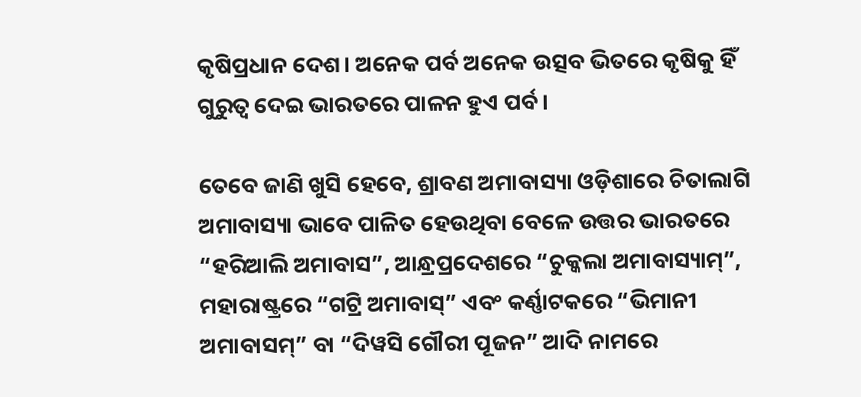କୃଷିପ୍ରଧାନ ଦେଶ। ଅନେକ ପର୍ବ ଅନେକ ଉତ୍ସବ ଭିତରେ କୃଷିକୁ ହିଁ ଗୁରୁତ୍ୱ ଦେଇ ଭାରତରେ ପାଳନ ହୁଏ ପର୍ବ।

ତେବେ ଜାଣି ଖୁସି ହେବେ, ଶ୍ରାବଣ ଅମାବାସ୍ୟା ଓଡ଼ିଶାରେ ଚିତାଲାଗି ଅମାବାସ୍ୟା ଭାବେ ପାଳିତ ହେଉଥିବା ବେଳେ ଉତ୍ତର ଭାରତରେ “ହରିଆଲି ଅମାବାସ”, ଆନ୍ଧ୍ରପ୍ରଦେଶରେ “ଚୁକ୍କଲା ଅମାବାସ୍ୟାମ୍‌”, ମହାରାଷ୍ଟ୍ରରେ “ଗଟ୍ରି ଅମାବାସ୍‌” ଏବଂ କର୍ଣ୍ଣାଟକରେ “ଭିମାନୀ ଅମାବାସମ୍‌” ବା “ଦିୱସି ଗୌରୀ ପୂଜନ” ଆଦି ନାମରେ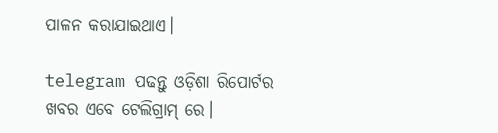ପାଳନ କରାଯାଇଥାଏ।

telegram ପଢନ୍ତୁ ଓଡ଼ିଶା ରିପୋର୍ଟର ଖବର ଏବେ ଟେଲିଗ୍ରାମ୍ ରେ।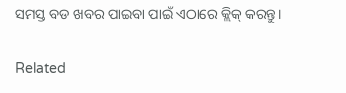ସମସ୍ତ ବଡ ଖବର ପାଇବା ପାଇଁ ଏଠାରେ କ୍ଲିକ୍ କରନ୍ତୁ।

Related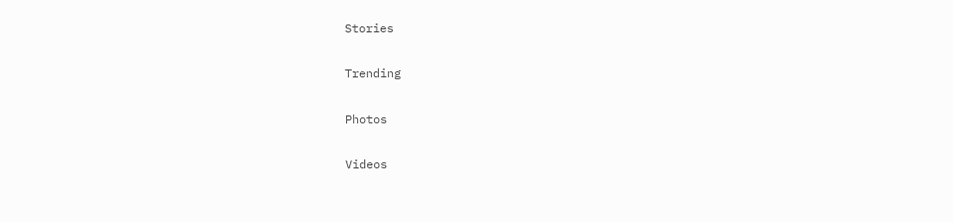Stories

Trending

Photos

Videos